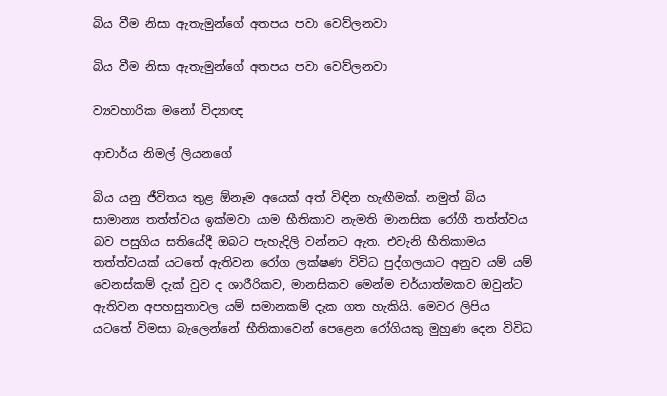බිය වීම නිසා ඇතැමුන්ගේ අතපය පවා වෙව්ලනවා

බිය වීම නිසා ඇතැමුන්ගේ අතපය පවා වෙව්ලනවා

ව්‍යවහාරික මනෝ විද්‍යාඥ

ආචාර්ය නිමල් ලියනගේ

බිය යනු ජීවිතය තුළ ඕනෑම අයෙක් අත් විඳින හැඟීමක්. නමුත් බිය සාමාන්‍ය තත්ත්වය ඉක්මවා යාම භීතිකාව නැමති මානසික රෝගී තත්ත්වය බව පසුගිය සතියේදී ඔබට පැහැදිලි වන්නට ඇත. එවැනි භීතිකාමය තත්ත්වයක් යටතේ ඇතිවන රෝග ලක්ෂණ විවිධ පුද්ගලයාට අනුව යම් යම් වෙනස්කම් දැක් වුව ද ශාරීරිකව, මානසිකව මෙන්ම චර්යාත්මකව ඔවුන්ට ඇතිවන අපහසුතාවල යම් සමානකම් දැක ගත හැකියි. මෙවර ලිපිය යටතේ විමසා බැලෙන්නේ භීතිකාවෙන් පෙළෙන රෝගියකු මුහුණ දෙන විවිධ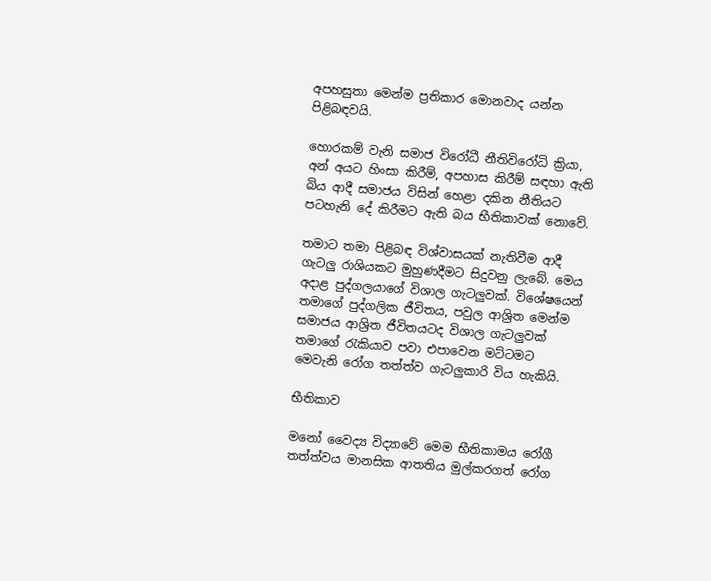අපහසුතා මෙන්ම ප්‍රතිකාර මොනවාද යන්න පිළිබඳවයි.

හොරකම් වැනි සමාජ විරෝධී නීතිවිරෝධි ක්‍රියා, අන් අයට හිංසා කිරීම්, අපහාස කිරීම් සඳහා ඇති බිය ආදී සමාජය විසින් හෙළා දකින නීතියට පටහැනි දේ කිරීමට ඇති බය භීතිකාවක් නොවේ.

තමාට තමා පිළිබඳ විශ්වාසයක් නැතිවීම ආදී ගැටලු රාශියකට මුහුණදීමට සිදුවනු ලැබේ. මෙය අදාළ පුද්ගලයාගේ විශාල ගැටලුවක්. විශේෂයෙන් තමාගේ පුද්ගලික ජීවිතය, පවුල ආශ්‍රිත මෙන්ම සමාජය ආශ්‍රිත ජීවිතයටද විශාල ගැටලුවක් තමාගේ රැකියාව පවා එපාවෙන මට්ටමට මෙවැනි රෝග තත්ත්ව ගැටලුකාරි විය හැකියි.

භීතිකාව

මනෝ වෛද්‍ය විද්‍යාවේ මෙම භීතිකාමය රෝගී තත්ත්වය මානසික ආතතිය මුල්කරගත් රෝග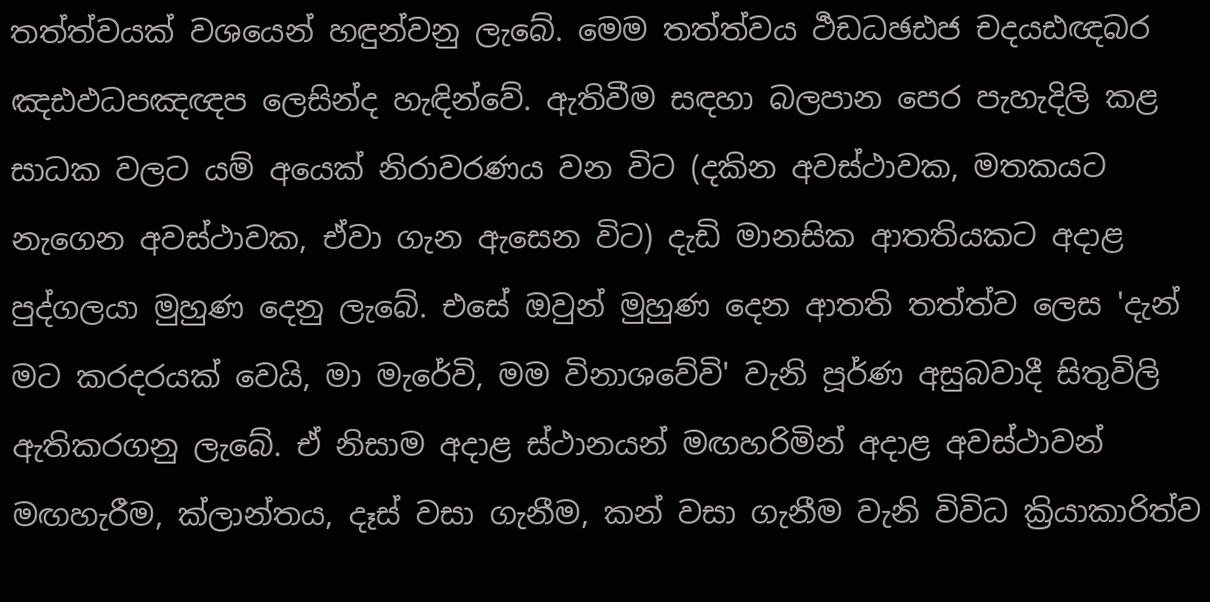තත්ත්වයක් වශයෙන් හඳුන්වනු ලැබේ. මෙම තත්ත්වය ර්‍ථඩධඡඪජ චදයඪඥබර ඤඪඵධපඤඥප ලෙසින්ද හැඳින්වේ. ඇතිවීම සඳහා බලපාන පෙර පැහැදිලි කළ සාධක වලට යම් අයෙක් නිරාවරණය වන විට (දකින අවස්ථාවක, මතකයට නැගෙන අවස්ථාවක, ඒවා ගැන ඇසෙන විට) දැඩි මානසික ආතතියකට අදාළ පුද්ගලයා මුහුණ දෙනු ලැබේ. එසේ ඔවුන් මුහුණ දෙන ආතති තත්ත්ව ලෙස 'දැන් මට කරදරයක් වෙයි, මා මැරේවි, මම විනාශවේවි' වැනි පූර්ණ අසුබවාදී සිතුවිලි ඇතිකරගනු ලැබේ. ඒ නිසාම අදාළ ස්ථානයන් මඟහරිමින් අදාළ අවස්ථාවන් මඟහැරීම, ක්ලාන්තය, දෑස් වසා ගැනීම, කන් වසා ගැනීම වැනි විවිධ ක්‍රියාකාරිත්ව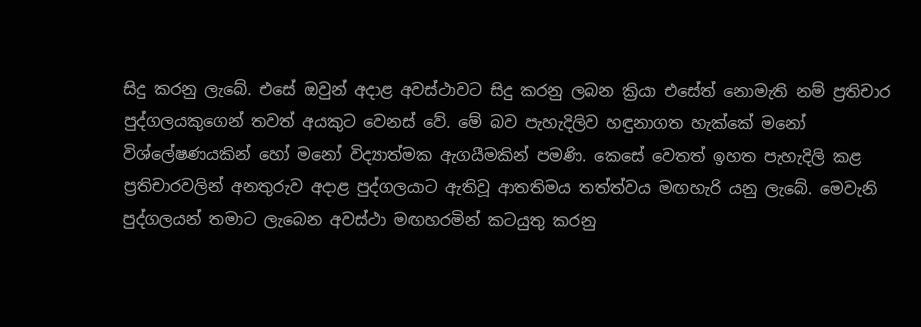සිදු කරනු ලැබේ. එසේ ඔවුන් අදාළ අවස්ථාවට සිදු කරනු ලබන ක්‍රියා එසේත් නොමැති නම් ප්‍රතිචාර පුද්ගලයකුගෙන් තවත් අයකුට වෙනස් වේ. මේ බව පැහැදිලිව හඳුනාගත හැක්කේ මනෝ විශ්ලේෂණයකින් හෝ මනෝ විද්‍යාත්මක ඇගයීමකින් පමණි. කෙසේ වෙතත් ඉහත පැහැදිලි කළ ප්‍රතිචාරවලින් අනතුරුව අදාළ පුද්ගලයාට ඇතිවූ ආතතිමය තත්ත්වය මඟහැරි යනු ලැබේ. මෙවැනි පුද්ගලයන් තමාට ලැබෙන අවස්ථා මඟහරමින් කටයුතු කරනු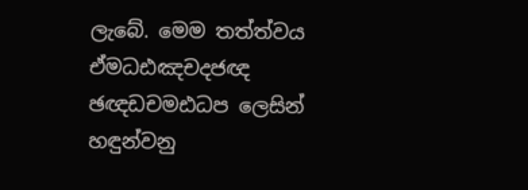ලැබේ. මෙම තත්ත්වය ඒමධඪඤචදජඥ ඡඥඩචමඪධප ලෙසින් හඳුන්වනු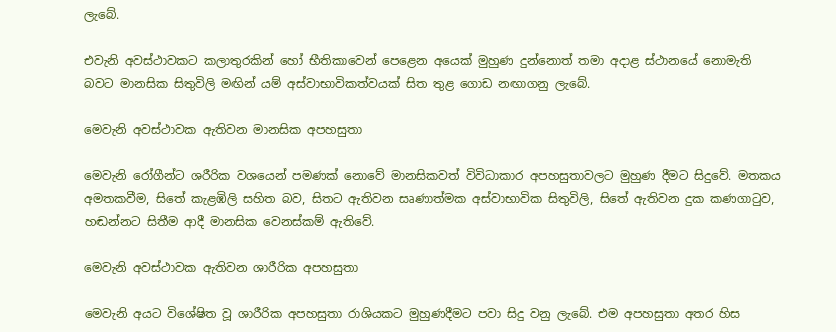ලැබේ.

එවැනි අවස්ථාවකට කලාතුරකින් හෝ භීතිකාවෙන් පෙළෙන අයෙක් මුහුණ දුන්නොත් තමා අදාළ ස්ථානයේ නොමැති බවට මානසික සිතුවිලි මඟින් යම් අස්වාභාවිකත්වයක් සිත තුළ ගොඩ නඟාගනු ලැබේ.

මෙවැනි අවස්ථාවක ඇතිවන මානසික අපහසුතා

මෙවැනි රෝගීන්ට ශරීරික වශයෙන් පමණක් නොවේ මානසිකවත් විවිධාකාර අපහසුතාවලට මුහුණ දීමට සිදුවේ. මතකය අමතකවීම, සිතේ කැළඹිලි සහිත බව, සිතට ඇතිවන සෘණාත්මක අස්වාභාවික සිතුවිලි, සිතේ ඇතිවන දුක කණගාටුව, හඬන්නට සිතීම ආදී මානසික වෙනස්කම් ඇතිවේ.

මෙවැනි අවස්ථාවක ඇතිවන ශාරීරික අපහසුතා

මෙවැනි අයට විශේෂිත වූ ශාරීරික අපහසුතා රාශියකට මුහුණදීමට පවා සිදු වනු ලැබේ. එම අපහසුතා අතර හිස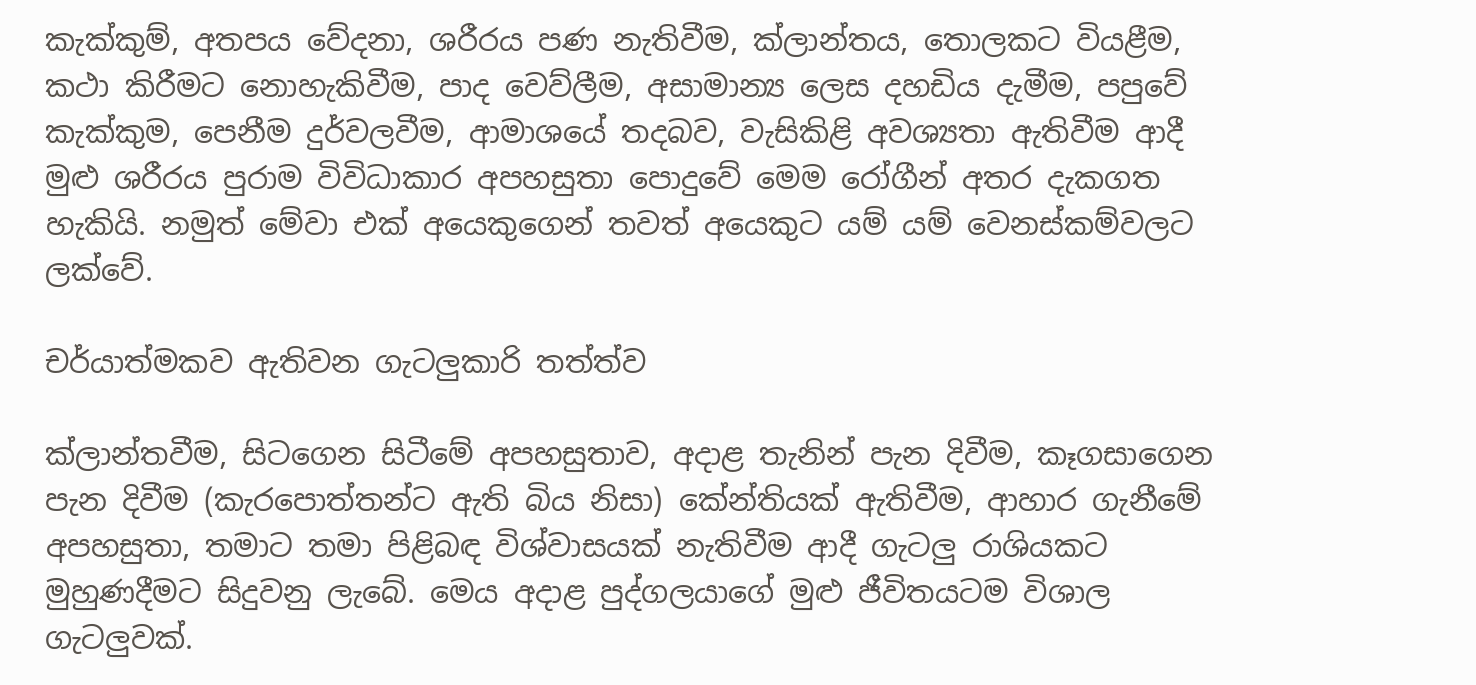කැක්කුම්, අතපය වේදනා, ශරීරය පණ නැතිවීම, ක්ලාන්තය, තොලකට වියළීම, කථා කිරීමට නොහැකිවීම, පාද වෙව්ලීම, අසාමාන්‍ය ලෙස දහඩිය දැමීම, පපුවේ කැක්කුම, පෙනීම දුර්වලවීම, ආමාශයේ තදබව, වැසිකිළි අවශ්‍යතා ඇතිවීම ආදී මුළු ශරීරය පුරාම විවිධාකාර අපහසුතා පොදුවේ මෙම රෝගීන් අතර දැකගත හැකියි. නමුත් මේවා එක් අයෙකුගෙන් තවත් අයෙකුට යම් යම් වෙනස්කම්වලට ලක්වේ.

චර්යාත්මකව ඇතිවන ගැටලුකාරි තත්ත්ව

ක්ලාන්තවීම, සිටගෙන සිටීමේ අපහසුතාව, අදාළ තැනින් පැන දිවීම, කෑගසාගෙන පැන දිවීම (කැරපොත්තන්ට ඇති බිය නිසා) කේන්තියක් ඇතිවීම, ආහාර ගැනීමේ අපහසුතා, තමාට තමා පිළිබඳ විශ්වාසයක් නැතිවීම ආදී ගැටලු රාශියකට මුහුණදීමට සිදුවනු ලැබේ. මෙය අදාළ පුද්ගලයාගේ මුළු ජීවිතයටම විශාල ගැටලුවක්.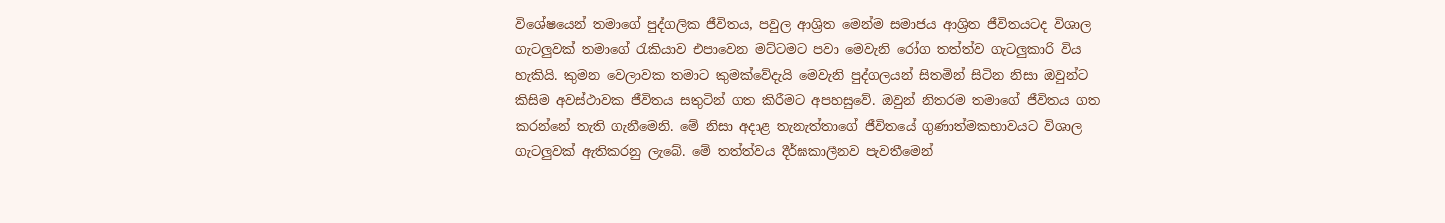විශේෂයෙන් තමාගේ පුද්ගලික ජීවිතය, පවුල ආශ්‍රිත මෙන්ම සමාජය ආශ්‍රිත ජීවිතයටද විශාල ගැටලුවක් තමාගේ රැකියාව එපාවෙන මට්ටමට පවා මෙවැනි රෝග තත්ත්ව ගැටලුකාරි විය හැකියි. කුමන වෙලාවක තමාට කුමක්වේදැයි මෙවැනි පුද්ගලයන් සිතමින් සිටින නිසා ඔවුන්ට කිසිම අවස්ථාවක ජීවිතය සතුටින් ගත කිරීමට අපහසුවේ. ඔවුන් නිතරම තමාගේ ජීවිතය ගත කරන්නේ තැති ගැනීමෙනි. මේ නිසා අදාළ තැනැත්තාගේ ජීවිතයේ ගුණාත්මකභාවයට විශාල ගැටලුවක් ඇතිකරනු ලැබේ. මේ තත්ත්වය දීර්ඝකාලීනව පැවතීමෙන්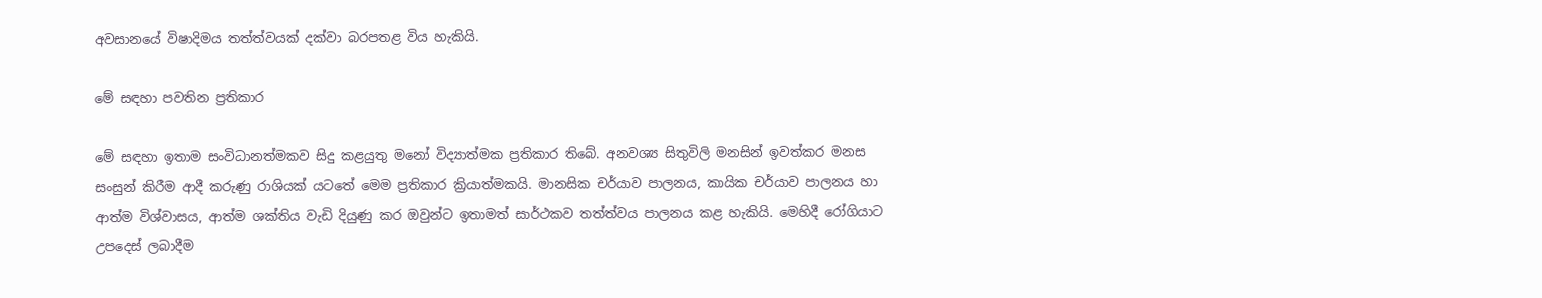අවසානයේ විෂාදිමය තත්ත්වයක් දක්වා බරපතළ විය හැකියි.

මේ සඳහා පවතින ප්‍රතිකාර

මේ සඳහා ඉතාම සංවිධානත්මකව සිදු කළයුතු මනෝ විද්‍යාත්මක ප්‍රතිකාර තිබේ. අනවශ්‍ය සිතුවිලි මනසින් ඉවත්කර මනස සංසුන් කිරීම ආදී කරුණු රාශියක් යටතේ මෙම ප්‍රතිකාර ක්‍රියාත්මකයි. මානසික චර්යාව පාලනය, කායික චර්යාව පාලනය හා ආත්ම විශ්වාසය, ආත්ම ශක්තිය වැඩි දියුණු කර ඔවුන්ට ඉතාමත් සාර්ථකව තත්ත්වය පාලනය කළ හැකියි. මෙහිදී රෝගියාට උපදෙස් ලබාදීම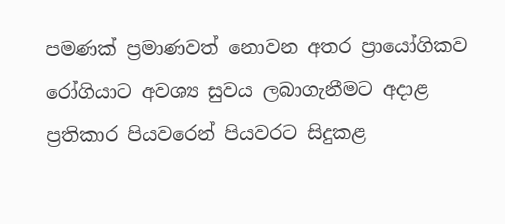පමණක් ප්‍රමාණවත් නොවන අතර ප්‍රායෝගිකව රෝගියාට අවශ්‍ය සුවය ලබාගැනීමට අදාළ ප්‍රතිකාර පියවරෙන් පියවරට සිදුකළ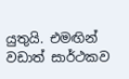යුතුයි. එමඟින් වඩාත් සාර්ථකව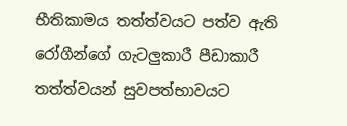භීතිකාමය තත්ත්වයට පත්ව ඇති රෝගීන්ගේ ගැටලුකාරී පීඩාකාරී තත්ත්වයන් සුවපත්භාවයට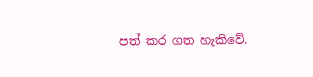පත් කර ගත හැකිවේ.